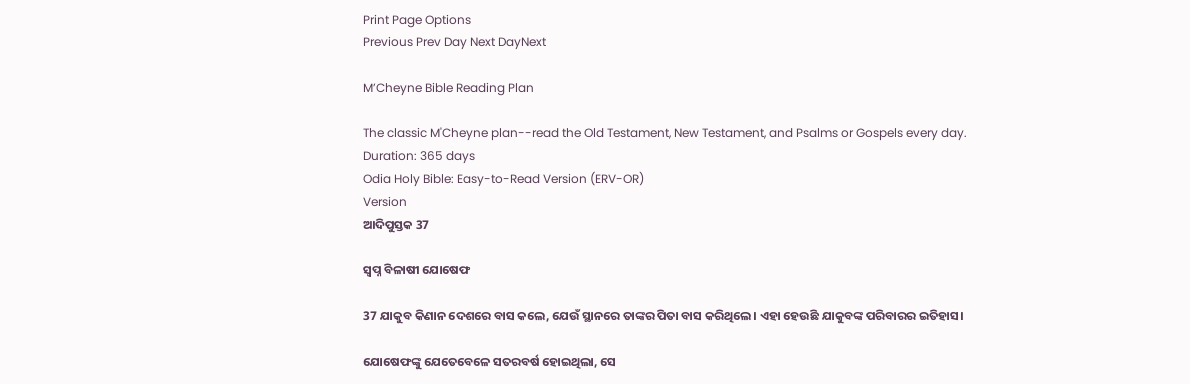Print Page Options
Previous Prev Day Next DayNext

M’Cheyne Bible Reading Plan

The classic M'Cheyne plan--read the Old Testament, New Testament, and Psalms or Gospels every day.
Duration: 365 days
Odia Holy Bible: Easy-to-Read Version (ERV-OR)
Version
ଆଦିପୁସ୍ତକ 37

ସ୍ୱପ୍ନ ବିଳାଷୀ ଯୋଷେଫ

37 ଯାକୁବ କିଣାନ ଦେଶରେ ବାସ କଲେ, ଯେଉଁ ସ୍ଥାନରେ ତାଙ୍କର ପିତା ବାସ କରିଥିଲେ। ଏହା ହେଉଛି ଯାକୁବଙ୍କ ପରିବାରର ଇତିହାସ।

ଯୋଷେଫଙ୍କୁ ଯେତେବେଳେ ସତରବର୍ଷ ହୋଇଥିଲା, ସେ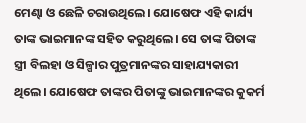ମେଣ୍ଢା ଓ ଛେଳି ଚରାଉଥିଲେ। ଯୋଷେଫ ଏହି କାର୍ଯ୍ୟ ତାଙ୍କ ଭାଇମାନଙ୍କ ସହିତ କରୁଥିଲେ। ସେ ତାଙ୍କ ପିତାଙ୍କ ସ୍ତ୍ରୀ ବିଲହା ଓ ସିଳ୍ପାର ପୁତ୍ରମାନଙ୍କର ସାହାଯ୍ୟକାରୀ ଥିଲେ। ଯୋଷେଫ ତାଙ୍କର ପିତାଙ୍କୁ ଭାଇମାନଙ୍କର କୁକର୍ମ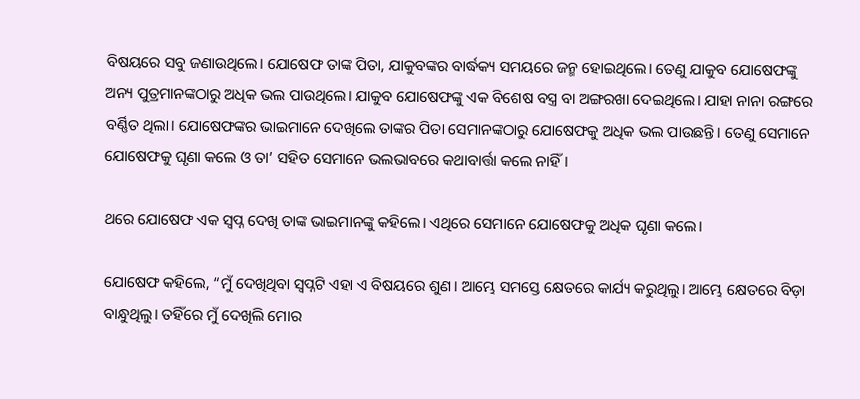ବିଷୟରେ ସବୁ ଜଣାଉଥିଲେ। ଯୋଷେଫ ତାଙ୍କ ପିତା, ଯାକୁବଙ୍କର ବାର୍ଦ୍ଧକ୍ୟ ସମୟରେ ଜନ୍ମ ହୋଇଥିଲେ। ତେଣୁ ଯାକୁବ ଯୋଷେଫଙ୍କୁ ଅନ୍ୟ ପୁତ୍ରମାନଙ୍କଠାରୁ ଅଧିକ ଭଲ ପାଉଥିଲେ। ଯାକୁବ ଯୋଷେଫଙ୍କୁ ଏକ ବିଶେଷ ବସ୍ତ୍ର ବା ଅଙ୍ଗରଖା ଦେଇଥିଲେ। ଯାହା ନାନା ରଙ୍ଗରେ ବର୍ଣ୍ଣିତ ଥିଲା। ଯୋଷେଫଙ୍କର ଭାଇମାନେ ଦେଖିଲେ ତାଙ୍କର ପିତା ସେମାନଙ୍କଠାରୁ ଯୋଷେଫକୁ ଅଧିକ ଭଲ ପାଉଛନ୍ତି। ତେଣୁ ସେମାନେ ଯୋଷେଫକୁ ଘୃଣା କଲେ ଓ ତା’ ସହିତ ସେମାନେ ଭଲଭାବରେ କଥାବାର୍ତ୍ତା କଲେ ନାହିଁ।

ଥରେ ଯୋଷେଫ ଏକ ସ୍ୱପ୍ନ ଦେଖି ତାଙ୍କ ଭାଇମାନଙ୍କୁ କହିଲେ। ଏଥିରେ ସେମାନେ ଯୋଷେଫକୁ ଅଧିକ ଘୃଣା କଲେ।

ଯୋଷେଫ କହିଲେ, “ମୁଁ ଦେଖିଥିବା ସ୍ୱପ୍ନଟି ଏହା ଏ ବିଷୟରେ ଶୁଣ। ଆମ୍ଭେ ସମସ୍ତେ କ୍ଷେତରେ କାର୍ଯ୍ୟ କରୁଥିଲୁ। ଆମ୍ଭେ କ୍ଷେତରେ ବିଡ଼ା ବାନ୍ଧୁଥିଲୁ। ତହିଁରେ ମୁଁ ଦେଖିଲି ମୋର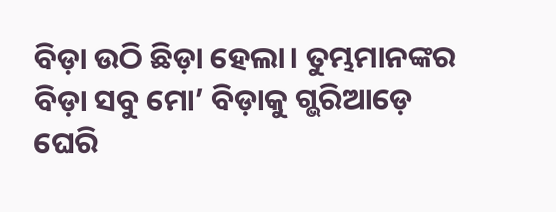ବିଡ଼ା ଉଠି ଛିଡ଼ା ହେଲା। ତୁମ୍ଭମାନଙ୍କର ବିଡ଼ା ସବୁ ମୋ’ ବିଡ଼ାକୁ ଗ୍ଭରିଆଡ଼େ ଘେରି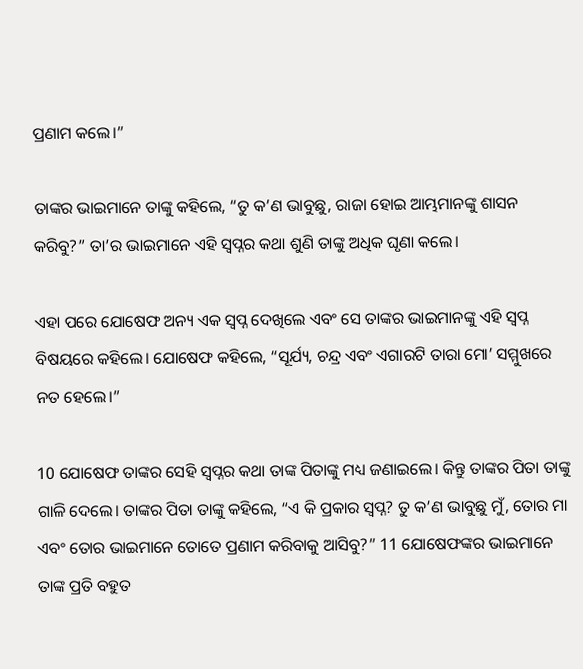ପ୍ରଣାମ କଲେ।”

ତାଙ୍କର ଭାଇମାନେ ତାଙ୍କୁ କହିଲେ, “ତୁ କ’ଣ ଭାବୁଛୁ, ରାଜା ହୋଇ ଆମ୍ଭମାନଙ୍କୁ ଶାସନ କରିବୁ?” ତା’ର ଭାଇମାନେ ଏହି ସ୍ୱପ୍ନର କଥା ଶୁଣି ତାଙ୍କୁ ଅଧିକ ଘୃଣା କଲେ।

ଏହା ପରେ ଯୋଷେଫ ଅନ୍ୟ ଏକ ସ୍ୱପ୍ନ ଦେଖିଲେ ଏବଂ ସେ ତାଙ୍କର ଭାଇମାନଙ୍କୁ ଏହି ସ୍ୱପ୍ନ ବିଷୟରେ କହିଲେ। ଯୋଷେଫ କହିଲେ, “ସୂର୍ଯ୍ୟ, ଚନ୍ଦ୍ର ଏବଂ ଏଗାରଟି ତାରା ମୋ’ ସମ୍ମୁଖରେ ନତ ହେଲେ।”

10 ଯୋଷେଫ ତାଙ୍କର ସେହି ସ୍ୱପ୍ନର କଥା ତାଙ୍କ ପିତାଙ୍କୁ ମଧ୍ୟ ଜଣାଇଲେ। କିନ୍ତୁ ତାଙ୍କର ପିତା ତାଙ୍କୁ ଗାଳି ଦେଲେ। ତାଙ୍କର ପିତା ତାଙ୍କୁ କହିଲେ, “ଏ କି ପ୍ରକାର ସ୍ୱପ୍ନ? ତୁ କ’ଣ ଭାବୁଛୁ ମୁଁ, ତୋର ମା ଏବଂ ତୋର ଭାଇମାନେ ତୋତେ ପ୍ରଣାମ କରିବାକୁ ଆସିବୁ?” 11 ଯୋଷେଫଙ୍କର ଭାଇମାନେ ତାଙ୍କ ପ୍ରତି ବହୁତ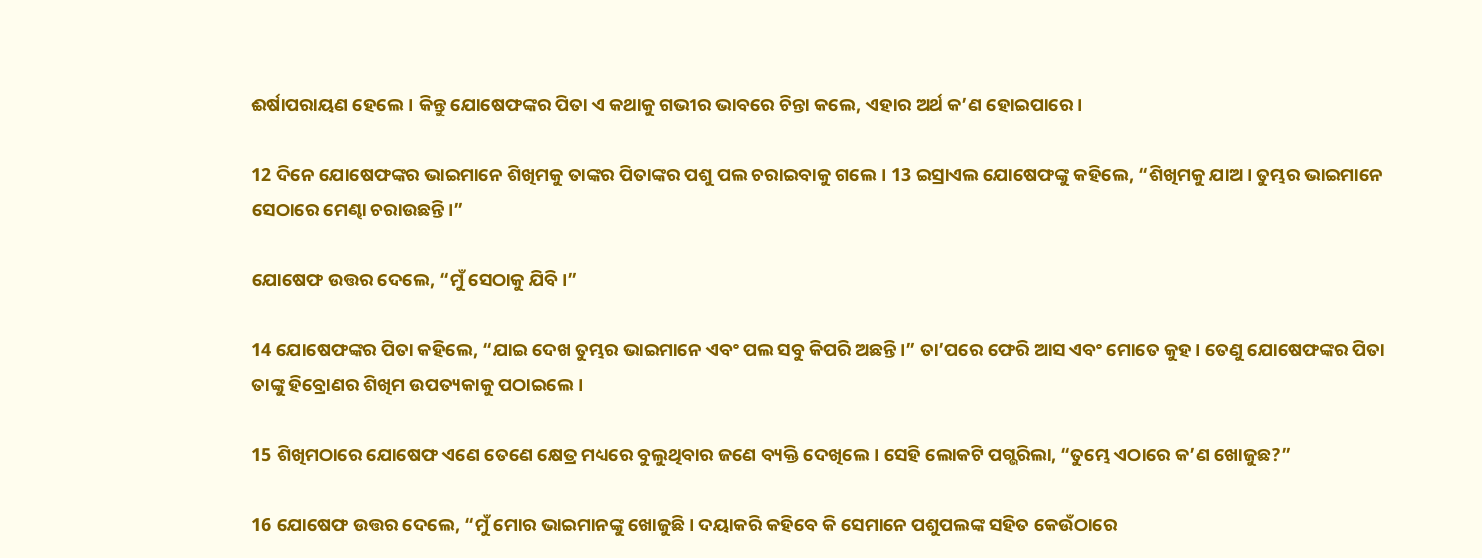ଈର୍ଷାପରାୟଣ ହେଲେ। କିନ୍ତୁ ଯୋଷେଫଙ୍କର ପିତା ଏ କଥାକୁ ଗଭୀର ଭାବରେ ଚିନ୍ତା କଲେ, ଏହାର ଅର୍ଥ କ’ଣ ହୋଇପାରେ।

12 ଦିନେ ଯୋଷେଫଙ୍କର ଭାଇମାନେ ଶିଖିମକୁ ତାଙ୍କର ପିତାଙ୍କର ପଶୁ ପଲ ଚରାଇବାକୁ ଗଲେ। 13 ଇସ୍ରାଏଲ ଯୋଷେଫଙ୍କୁ କହିଲେ, “ଶିଖିମକୁ ଯାଅ। ତୁମ୍ଭର ଭାଇମାନେ ସେଠାରେ ମେଣ୍ଢା ଚରାଉଛନ୍ତି।”

ଯୋଷେଫ ଉତ୍ତର ଦେଲେ, “ମୁଁ ସେଠାକୁ ଯିବି।”

14 ଯୋଷେଫଙ୍କର ପିତା କହିଲେ, “ଯାଇ ଦେଖ ତୁମ୍ଭର ଭାଇମାନେ ଏବଂ ପଲ ସବୁ କିପରି ଅଛନ୍ତି।” ତା’ପରେ ଫେରି ଆସ ଏବଂ ମୋତେ କୁହ। ତେଣୁ ଯୋଷେଫଙ୍କର ପିତା ତାଙ୍କୁ ହିବ୍ରୋଣର ଶିଖିମ ଉପତ୍ୟକାକୁ ପଠାଇଲେ।

15 ଶିଖିମଠାରେ ଯୋଷେଫ ଏଣେ ତେଣେ କ୍ଷେତ୍ର ମଧ୍ୟରେ ବୁଲୁଥିବାର ଜଣେ ବ୍ୟକ୍ତି ଦେଖିଲେ। ସେହି ଲୋକଟି ପଗ୍ଭରିଲା, “ତୁମ୍ଭେ ଏଠାରେ କ’ଣ ଖୋଜୁଛ?”

16 ଯୋଷେଫ ଉତ୍ତର ଦେଲେ, “ମୁଁ ମୋର ଭାଇମାନଙ୍କୁ ଖୋଜୁଛି। ଦୟାକରି କହିବେ କି ସେମାନେ ପଶୁପଲଙ୍କ ସହିତ କେଉଁଠାରେ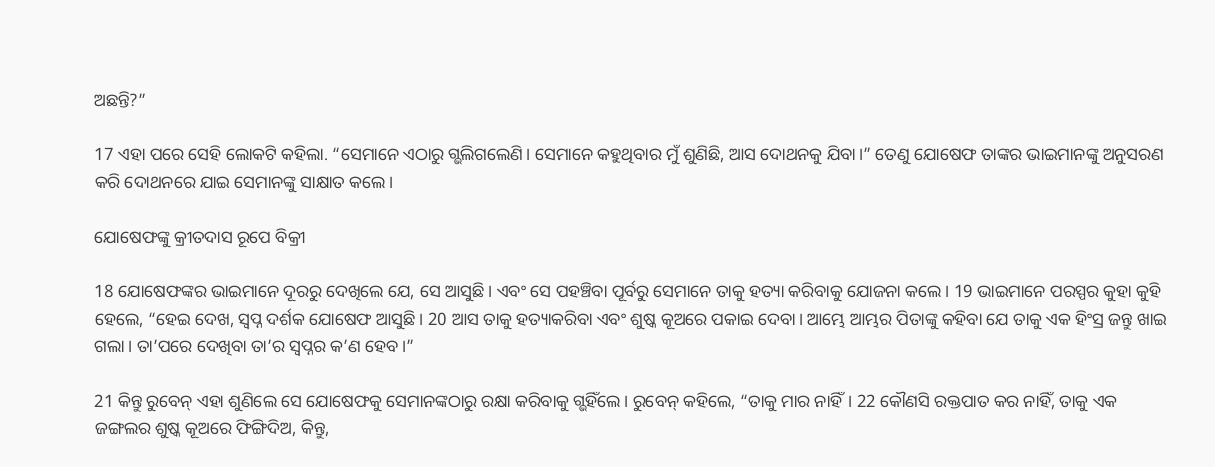ଅଛନ୍ତି?”

17 ଏହା ପରେ ସେହି ଲୋକଟି କହିଲା. “ସେମାନେ ଏଠାରୁ ଗ୍ଭଲିଗଲେଣି। ସେମାନେ କହୁଥିବାର ମୁଁ ଶୁଣିଛି, ଆସ ଦୋଥନକୁ ଯିବା।” ତେଣୁ ଯୋଷେଫ ତାଙ୍କର ଭାଇମାନଙ୍କୁ ଅନୁସରଣ କରି ଦୋଥନରେ ଯାଇ ସେମାନଙ୍କୁ ସାକ୍ଷାତ କଲେ।

ଯୋଷେଫଙ୍କୁ କ୍ରୀତଦାସ ରୂପେ ବିକ୍ରୀ

18 ଯୋଷେଫଙ୍କର ଭାଇମାନେ ଦୂରରୁ ଦେଖିଲେ ଯେ, ସେ ଆସୁଛି। ଏବଂ ସେ ପହଞ୍ଚିବା ପୂର୍ବରୁ ସେମାନେ ତାକୁ ହତ୍ୟା କରିବାକୁ ଯୋଜନା କଲେ। 19 ଭାଇମାନେ ପରସ୍ପର କୁହା କୁହି ହେଲେ, “ହେଇ ଦେଖ, ସ୍ୱପ୍ନ ଦର୍ଶକ ଯୋଷେଫ ଆସୁଛି। 20 ଆସ ତାକୁ ହତ୍ୟାକରିବା ଏବଂ ଶୁଷ୍କ କୂଅରେ ପକାଇ ଦେବା। ଆମ୍ଭେ ଆମ୍ଭର ପିତାଙ୍କୁ କହିବା ଯେ ତାକୁ ଏକ ହିଂସ୍ର ଜନ୍ତୁ ଖାଇ ଗଲା। ତା’ପରେ ଦେଖିବା ତା’ର ସ୍ୱପ୍ନର କ’ଣ ହେବ।”

21 କିନ୍ତୁ ରୁବେନ୍ ଏହା ଶୁଣିଲେ ସେ ଯୋଷେଫକୁ ସେମାନଙ୍କଠାରୁ ରକ୍ଷା କରିବାକୁ ଗ୍ଭହିଁଲେ। ରୁବେନ୍ କହିଲେ, “ତାକୁ ମାର ନାହିଁ। 22 କୌଣସି ରକ୍ତପାତ କର ନାହିଁ, ତାକୁ ଏକ ଜଙ୍ଗଲର ଶୁଷ୍କ କୂଅରେ ଫିଙ୍ଗିଦିଅ, କିନ୍ତୁ,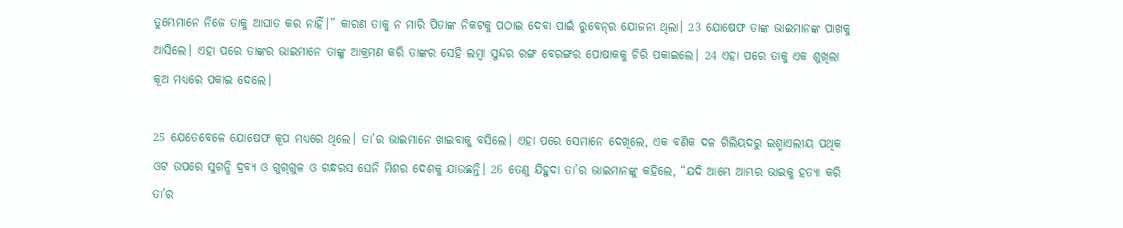ତୁମ୍ଭେମାନେ ନିଜେ ତାକୁ ଆଘାତ କର ନାହିଁ।” କାରଣ ତାକୁ ନ ମାରି ପିତାଙ୍କ ନିକଟକୁ ପଠାଇ ଦେବା ପାଇଁ ରୁବେ‌‌ନ୍‌‌ର ଯୋଜନା ଥିଲା। 23 ଯୋଷେଫ ତାଙ୍କ ଭାଇମାନଙ୍କ ପାଖକୁ ଆସିଲେ। ଏହା ପରେ ତାଙ୍କର ଭାଇମାନେ ତାଙ୍କୁ ଆକ୍ରମଣ କରି ତାଙ୍କର ସେହି ଲମ୍ବା ସୁନ୍ଦର ରଙ୍ଗ ବେରଙ୍ଗର ପୋଷାକକୁ ଚିରି ପକାଇଲେ। 24 ଏହା ପରେ ତାକୁ ଏକ ଶୁଖିଲା କୂଅ ମଧ୍ୟରେ ପକାଇ ଦେଲେ।

25 ଯେତେବେଳେ ଯୋଷେଫ କୂପ ମଧ୍ୟରେ ଥିଲେ। ତା’ର ଭାଇମାନେ ଖାଇବାକୁ ବସିଲେ। ଏହା ପରେ ସେମାନେ ଦେଖିଲେ, ଏକ ବଣିକ ଦଳ ଗିଲିୟଦରୁ ଇଶ୍ମାଏଲୀୟ ପଥିକ ଓଟ ଉପରେ ସୁଗନ୍ଧି ଦ୍ରବ୍ୟ ଓ ଗୁ‌ଗ୍‌ଗୁଳ ଓ ଗନ୍ଧରସ ଘେନି ମିଶର ଦେଶକୁ ଯାଉଛନ୍ତି। 26 ତେଣୁ ଯିହୁଦା ତା’ର ଭାଇମାନଙ୍କୁ କହିଲେ, “ଯଦି ଆମ୍ଭେ ଆମ୍ଭର ଭାଇକୁ ହତ୍ୟା କରି ତା’ର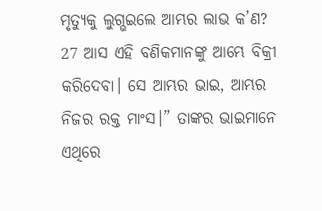ମୃତ୍ୟୁକୁ ଲୁଗ୍ଭଇଲେ ଆମ୍ଭର ଲାଭ କ’ଣ? 27 ଆସ ଏହି ବଣିକମାନଙ୍କୁ ଆମ୍ଭେ ବିକ୍ରୀ କରିଦେବା। ସେ ଆମ୍ଭର ଭାଇ, ଆମ୍ଭର ନିଜର ରକ୍ତ ମାଂସ।” ତାଙ୍କର ଭାଇମାନେ ଏଥିରେ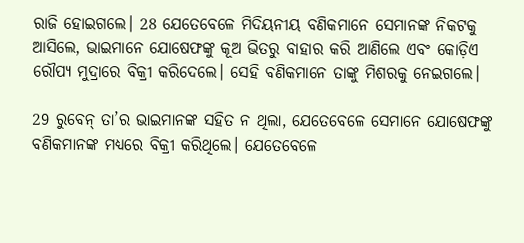ରାଜି ହୋଇଗଲେ। 28 ଯେତେବେଳେ ମିଦିୟନୀୟ ବଣିକମାନେ ସେମାନଙ୍କ ନିକଟକୁ ଆସିଲେ, ଭାଇମାନେ ଯୋଷେଫଙ୍କୁ କୂଅ ଭିତରୁ ବାହାର କରି ଆଣିଲେ ଏବଂ କୋଡ଼ିଏ ରୌପ୍ୟ ମୁଦ୍ରାରେ ବିକ୍ରୀ କରିଦେଲେ। ସେହି ବଣିକମାନେ ତାଙ୍କୁ ମିଶରକୁ ନେଇଗଲେ।

29 ରୁବେନ୍ ତା’ର ଭାଇମାନଙ୍କ ସହିତ ନ ଥିଲା, ଯେତେବେଳେ ସେମାନେ ଯୋଷେଫଙ୍କୁ ବଣିକମାନଙ୍କ ମଧ୍ୟରେ ବିକ୍ରୀ କରିଥିଲେ। ଯେତେବେଳେ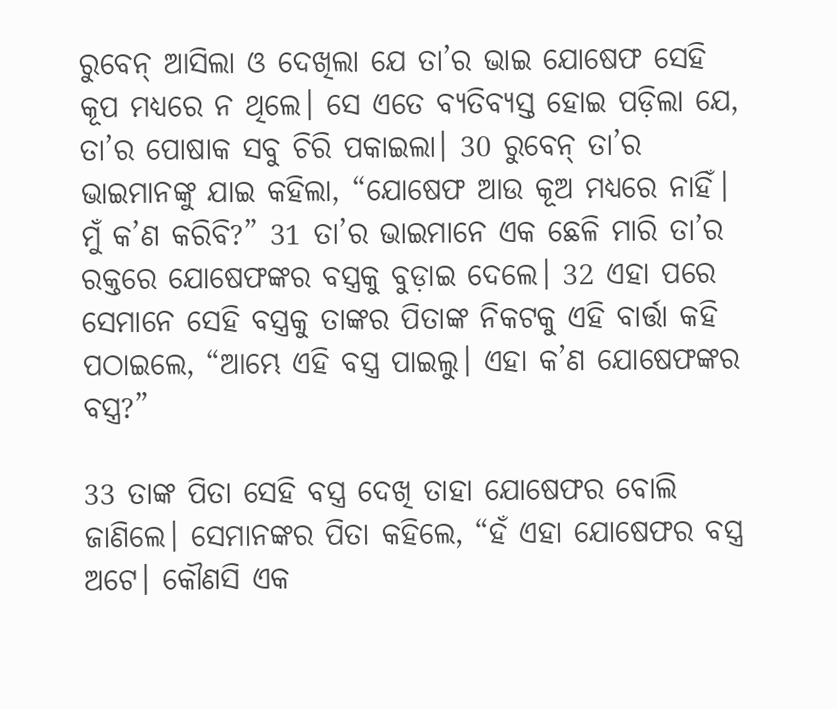ରୁବେନ୍ ଆସିଲା ଓ ଦେଖିଲା ଯେ ତା’ର ଭାଇ ଯୋଷେଫ ସେହି କୂପ ମଧ୍ୟରେ ନ ଥିଲେ। ସେ ଏତେ ବ୍ୟତିବ୍ୟସ୍ତ ହୋଇ ପଡ଼ିଲା ଯେ, ତା’ର ପୋଷାକ ସବୁ ଚିରି ପକାଇଲା। 30 ରୁବେନ୍ ତା’ର ଭାଇମାନଙ୍କୁ ଯାଇ କହିଲା, “ଯୋଷେଫ ଆଉ କୂଅ ମଧ୍ୟରେ ନାହିଁ। ମୁଁ କ’ଣ କରିବି?” 31 ତା’ର ଭାଇମାନେ ଏକ ଛେଳି ମାରି ତା’ର ରକ୍ତରେ ଯୋଷେଫଙ୍କର ବସ୍ତ୍ରକୁ ବୁଡ଼ାଇ ଦେଲେ। 32 ଏହା ପରେ ସେମାନେ ସେହି ବସ୍ତ୍ରକୁ ତାଙ୍କର ପିତାଙ୍କ ନିକଟକୁ ଏହି ବାର୍ତ୍ତା କହି ପଠାଇଲେ, “ଆମ୍ଭେ ଏହି ବସ୍ତ୍ର ପାଇଲୁ। ଏହା କ’ଣ ଯୋଷେଫଙ୍କର ବସ୍ତ୍ର?”

33 ତାଙ୍କ ପିତା ସେହି ବସ୍ତ୍ର ଦେଖି ତାହା ଯୋଷେଫର ବୋଲି ଜାଣିଲେ। ସେମାନଙ୍କର ପିତା କହିଲେ, “ହଁ ଏହା ଯୋଷେଫର ବସ୍ତ୍ର ଅଟେ। କୌଣସି ଏକ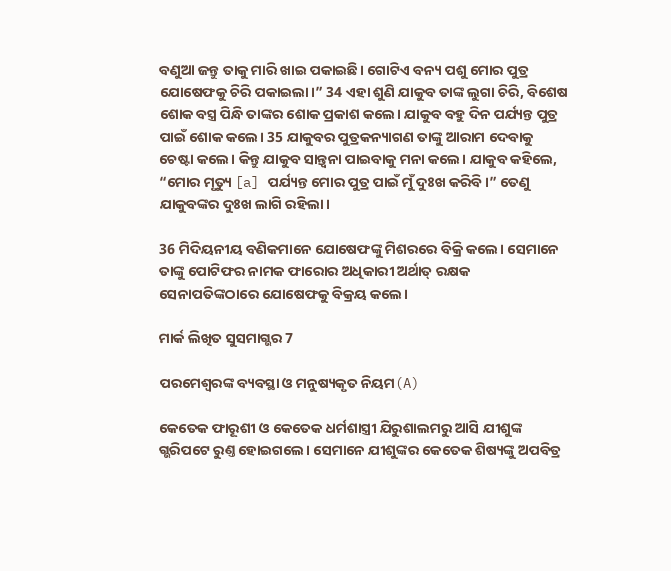ବଣୁଆ ଜନ୍ତୁ ତାକୁ ମାରି ଖାଇ ପକାଇଛି। ଗୋଟିଏ ବନ୍ୟ ପଶୁ ମୋର ପୁତ୍ର ଯୋଷେଫକୁ ଚିରି ପକାଇଲା।” 34 ଏହା ଶୁଣି ଯାକୁବ ତାଙ୍କ ଲୁଗା ଚିରି, ବିଶେଷ ଶୋକ ବସ୍ତ୍ର ପିନ୍ଧି ତାଙ୍କର ଶୋକ ପ୍ରକାଶ କଲେ। ଯାକୁବ ବହୁ ଦିନ ପର୍ଯ୍ୟନ୍ତ ପୁତ୍ର ପାଇଁ ଶୋକ କଲେ। 35 ଯାକୁବର ପୁତ୍ରକନ୍ୟାଗଣ ତାଙ୍କୁ ଆରାମ ଦେବାକୁ ଚେଷ୍ଟା କଲେ। କିନ୍ତୁ ଯାକୁବ ସାନ୍ତ୍ୱନା ପାଇବାକୁ ମନା କଲେ। ଯାକୁବ କହିଲେ, “ମୋର ମୃତ୍ୟୁ [a] ପର୍ଯ୍ୟନ୍ତ ମୋର ପୁତ୍ର ପାଇଁ ମୁଁ ଦୁଃଖ କରିବି।” ତେଣୁ ଯାକୁବଙ୍କର ଦୁଃଖ ଲାଗି ରହିଲା।

36 ମିଦିୟନୀୟ ବଣିକମାନେ ଯୋଷେଫଙ୍କୁ ମିଶରରେ ବିକ୍ରି କଲେ। ସେମାନେ ତାଙ୍କୁ ପୋଟିଫର ନାମକ ଫାରୋର ଅଧିକାରୀ ଅର୍ଥାତ୍ ରକ୍ଷକ ସେନାପତିଙ୍କଠାରେ ଯୋଷେଫକୁ ବିକ୍ରୟ କଲେ।

ମାର୍କ ଲିଖିତ ସୁସମାଗ୍ଭର 7

ପରମେଶ୍ୱରଙ୍କ ବ୍ୟବସ୍ଥା ଓ ମନୁଷ୍ୟକୃତ ନିୟମ(A)

କେତେକ ଫାରୂଶୀ ଓ କେତେକ ଧର୍ମଶାସ୍ତ୍ରୀ ଯିରୁଶାଲମରୁ ଆସି ଯୀଶୁଙ୍କ ଗ୍ଭରିପଟେ ରୁଣ୍ତ ହୋଇଗଲେ। ସେମାନେ ଯୀଶୁଙ୍କର କେତେକ ଶିଷ୍ୟଙ୍କୁ ଅପବିତ୍ର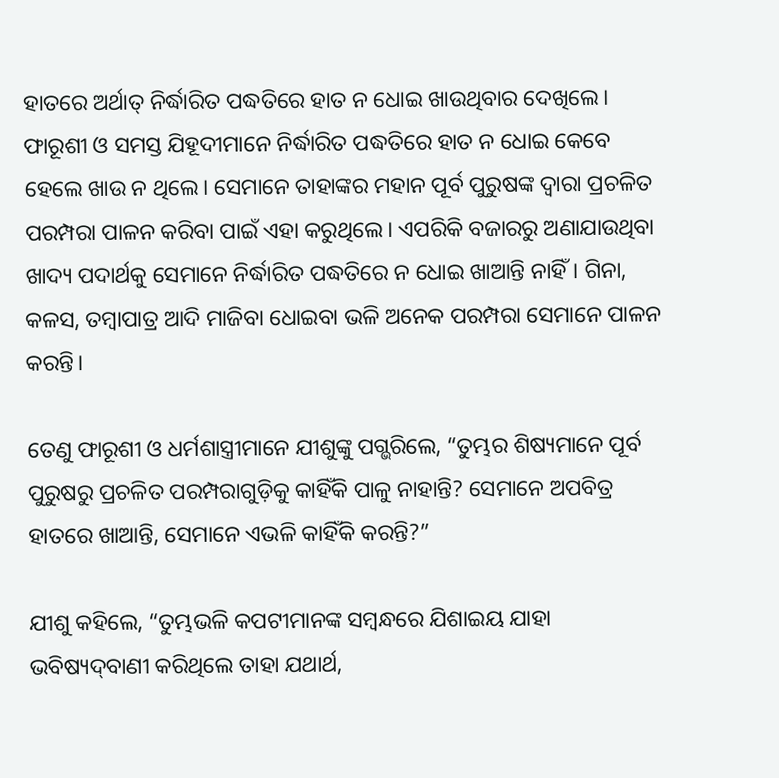ହାତରେ ଅର୍ଥାତ୍ ନିର୍ଦ୍ଧାରିତ ପଦ୍ଧତିରେ ହାତ ନ ଧୋଇ ଖାଉଥିବାର ଦେଖିଲେ। ଫାରୂଶୀ ଓ ସମସ୍ତ ଯିହୂଦୀମାନେ ନିର୍ଦ୍ଧାରିତ ପଦ୍ଧତିରେ ହାତ ନ ଧୋଇ କେବେ ହେଲେ ଖାଉ ନ ଥିଲେ। ସେମାନେ ତାହାଙ୍କର ମହାନ ପୂର୍ବ ପୁରୁଷଙ୍କ ଦ୍ୱାରା ପ୍ରଚଳିତ ପରମ୍ପରା ପାଳନ କରିବା ପାଇଁ ଏହା କରୁଥିଲେ। ଏପରିକି ବଜାରରୁ ଅଣାଯାଉଥିବା ଖାଦ୍ୟ ପଦାର୍ଥକୁ ସେମାନେ ନିର୍ଦ୍ଧାରିତ ପଦ୍ଧତିରେ ନ ଧୋଇ ଖାଆନ୍ତି ନାହିଁ। ଗିନା, କଳସ, ତମ୍ବାପାତ୍ର ଆଦି ମାଜିବା ଧୋଇବା ଭଳି ଅନେକ ପରମ୍ପରା ସେମାନେ ପାଳନ କରନ୍ତି।

ତେଣୁ ଫାରୂଶୀ ଓ ଧର୍ମଶାସ୍ତ୍ରୀମାନେ ଯୀଶୁଙ୍କୁ ପଗ୍ଭରିଲେ, “ତୁମ୍ଭର ଶିଷ୍ୟମାନେ ପୂର୍ବ ପୁରୁଷରୁ ପ୍ରଚଳିତ ପରମ୍ପରାଗୁଡ଼ିକୁ କାହିଁକି ପାଳୁ ନାହାନ୍ତି? ସେମାନେ ଅପବିତ୍ର ହାତରେ ଖାଆନ୍ତି, ସେମାନେ ଏଭଳି କାହିଁକି କରନ୍ତି?”

ଯୀଶୁ କହିଲେ, “ତୁମ୍ଭଭଳି କପଟୀମାନଙ୍କ ସମ୍ବନ୍ଧରେ ଯିଶାଇୟ ଯାହା ଭବିଷ୍ୟ‌ଦ୍‌ବାଣୀ କରିଥିଲେ ତାହା ଯଥାର୍ଥ,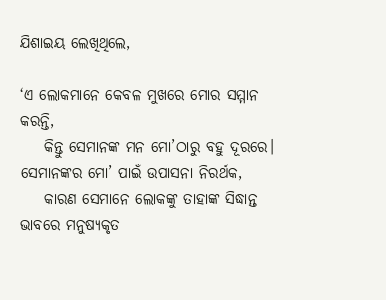ଯିଶାଇୟ ଲେଖିଥିଲେ,

‘ଏ ଲୋକମାନେ କେବଳ ମୁଖରେ ମୋର ସମ୍ମାନ କରନ୍ତି,
    କିନ୍ତୁ ସେମାନଙ୍କ ମନ ମୋ’ଠାରୁ ବହୁ ଦୂରରେ।
ସେମାନଙ୍କର ମୋ’ ପାଇଁ ଉପାସନା ନିରର୍ଥକ,
    କାରଣ ସେମାନେ ଲୋକଙ୍କୁ ତାହାଙ୍କ ସିଦ୍ଧାନ୍ତ ଭାବରେ ମନୁଷ୍ୟକୃତ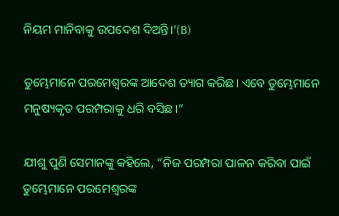ନିୟମ ମାନିବାକୁ ଉପଦେଶ ଦିଅନ୍ତି।’(B)

ତୁମ୍ଭେମାନେ ପରମେଶ୍ୱରଙ୍କ ଆଦେଶ ତ୍ୟାଗ କରିଛ। ଏବେ ତୁମ୍ଭେମାନେ ମନୁଷ୍ୟକୃତ ପରମ୍ପରାକୁ ଧରି ବସିଛ।”

ଯୀଶୁ ପୁଣି ସେମାନଙ୍କୁ କହିଲେ, “ନିଜ ପରମ୍ପରା ପାଳନ କରିବା ପାଇଁ ତୁମ୍ଭେମାନେ ପରମେଶ୍ୱରଙ୍କ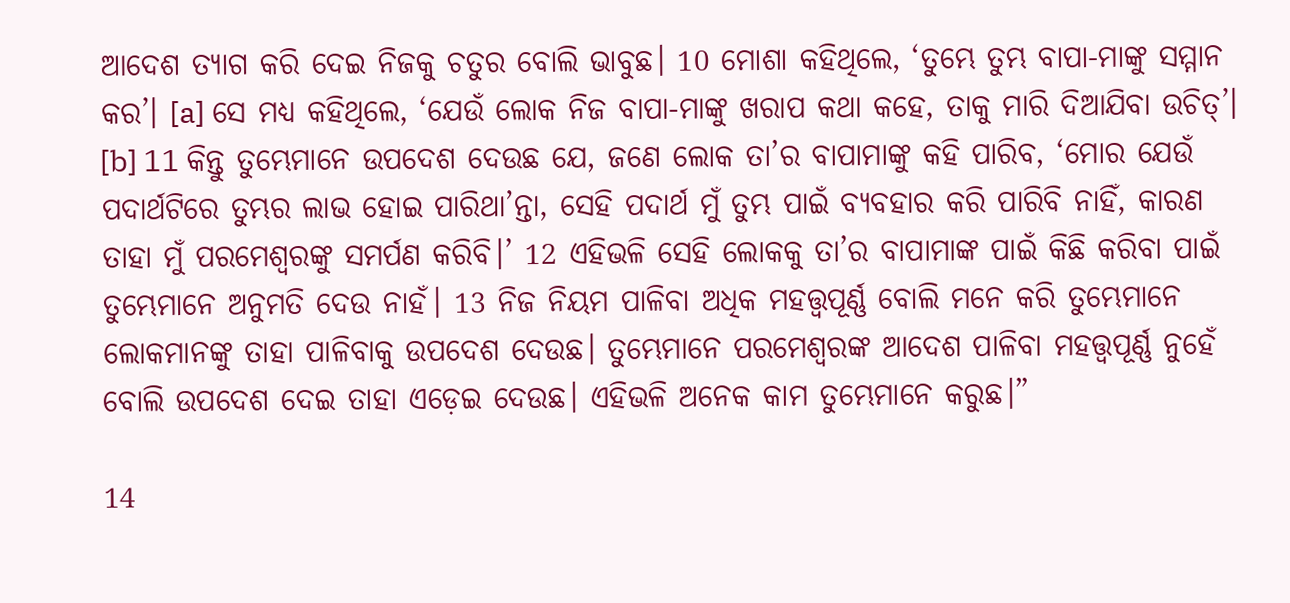ଆଦେଶ ତ୍ୟାଗ କରି ଦେଇ ନିଜକୁ ଚତୁର ବୋଲି ଭାବୁଛ। 10 ମୋଶା କହିଥିଲେ, ‘ତୁମ୍ଭେ ତୁମ୍ଭ ବାପା-ମାଙ୍କୁ ସମ୍ମାନ କର’। [a] ସେ ମଧ୍ୟ କହିଥିଲେ, ‘ଯେଉଁ ଲୋକ ନିଜ ବାପା-ମାଙ୍କୁ ଖରାପ କଥା କହେ, ତାକୁ ମାରି ଦିଆଯିବା ଉଚିତ୍’। [b] 11 କିନ୍ତୁ ତୁମ୍ଭେମାନେ ଉପଦେଶ ଦେଉଛ ଯେ, ଜଣେ ଲୋକ ତା’ର ବାପାମାଙ୍କୁ କହି ପାରିବ, ‘ମୋର ଯେଉଁ ପଦାର୍ଥଟିରେ ତୁମ୍ଭର ଲାଭ ହୋଇ ପାରିଥା’ନ୍ତା, ସେହି ପଦାର୍ଥ ମୁଁ ତୁମ୍ଭ ପାଇଁ ବ୍ୟବହାର କରି ପାରିବି ନାହିଁ, କାରଣ ତାହା ମୁଁ ପରମେଶ୍ୱରଙ୍କୁ ସମର୍ପଣ କରିବି।’ 12 ଏହିଭଳି ସେହି ଲୋକକୁ ତା’ର ବାପାମାଙ୍କ ପାଇଁ କିଛି କରିବା ପାଇଁ ତୁମ୍ଭେମାନେ ଅନୁମତି ଦେଉ ନାହଁ। 13 ନିଜ ନିୟମ ପାଳିବା ଅଧିକ ମହତ୍ତ୍ୱପୂର୍ଣ୍ଣ ବୋଲି ମନେ କରି ତୁମ୍ଭେମାନେ ଲୋକମାନଙ୍କୁ ତାହା ପାଳିବାକୁ ଉପଦେଶ ଦେଉଛ। ତୁମ୍ଭେମାନେ ପରମେଶ୍ୱରଙ୍କ ଆଦେଶ ପାଳିବା ମହତ୍ତ୍ୱପୂର୍ଣ୍ଣ ନୁହେଁ ବୋଲି ଉପଦେଶ ଦେଇ ତାହା ଏଡ଼େଇ ଦେଉଛ। ଏହିଭଳି ଅନେକ କାମ ତୁମ୍ଭେମାନେ କରୁଛ।”

14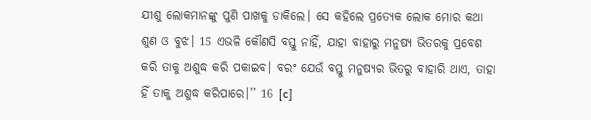ଯୀଶୁ ଲୋକମାନଙ୍କୁ ପୁଣି ପାଖକୁ ଡାକିଲେ। ସେ କହିଲେ ପ୍ରତ୍ୟେକ ଲୋକ ମୋର କଥା ଶୁଣ ଓ ବୁଝ। 15 ଏଭଳି କୌଣସି ବସ୍ତୁ ନାହିଁ, ଯାହା ବାହାରୁ ମନୁଷ୍ୟ ଭିତରକୁ ପ୍ରବେଶ କରି ତାକୁ ଅଶୁଦ୍ଧ କରି ପକାଇବ। ବରଂ ଯେଉଁ ବସ୍ତୁ ମନୁଷ୍ୟର ଭିତରୁ ବାହାରି ଥାଏ, ତାହା ହିଁ ତାକୁ ଅଶୁଦ୍ଧ କରିପାରେ।’’ 16 [c]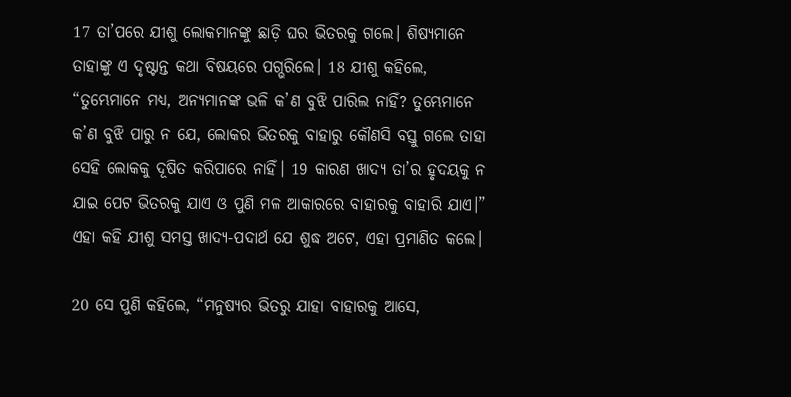17 ତା’ପରେ ଯୀଶୁ ଲୋକମାନଙ୍କୁ ଛାଡ଼ି ଘର ଭିତରକୁ ଗଲେ। ଶିଷ୍ୟମାନେ ତାହାଙ୍କୁ ଏ ଦୃଷ୍ଟାନ୍ତ କଥା ବିଷୟରେ ପଗ୍ଭରିଲେ। 18 ଯୀଶୁ କହିଲେ, “ତୁମ୍ଭେମାନେ ମଧ୍ୟ, ଅନ୍ୟମାନଙ୍କ ଭଳି କ’ଣ ବୁଝି ପାରିଲ ନାହିଁ? ତୁମ୍ଭେମାନେ କ’ଣ ବୁଝି ପାରୁ ନ ଯେ, ଲୋକର ଭିତରକୁ ବାହାରୁ କୌଣସି ବସ୍ତୁ ଗଲେ ତାହା ସେହି ଲୋକକୁ ଦୂଷିତ କରିପାରେ ନାହିଁ। 19 କାରଣ ଖାଦ୍ୟ ତା’ର ହୃଦୟକୁ ନ ଯାଇ ପେଟ ଭିତରକୁ ଯାଏ ଓ ପୁଣି ମଳ ଆକାରରେ ବାହାରକୁ ବାହାରି ଯାଏ।” ଏହା କହି ଯୀଶୁ ସମସ୍ତ ଖାଦ୍ୟ-ପଦାର୍ଥ ଯେ ଶୁଦ୍ଧ ଅଟେ, ଏହା ପ୍ରମାଣିତ କଲେ।

20 ସେ ପୁଣି କହିଲେ, “ମନୁଷ୍ୟର ଭିତରୁ ଯାହା ବାହାରକୁ ଆସେ,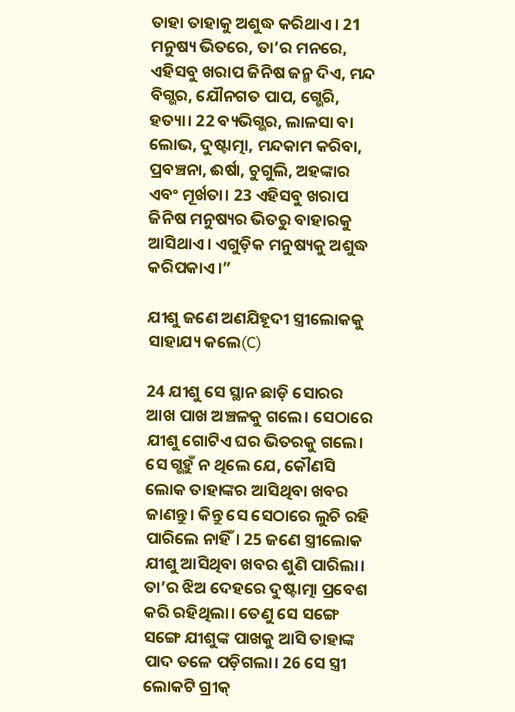ତାହା ତାହାକୁ ଅଶୁଦ୍ଧ କରିଥାଏ। 21 ମନୁଷ୍ୟ ଭିତରେ, ତା’ର ମନରେ, ଏହିସବୁ ଖରାପ ଜିନିଷ ଜନ୍ମ ଦିଏ, ମନ୍ଦ ବିଗ୍ଭର, ଯୌନଗତ ପାପ, ଗ୍ଭେରି, ହତ୍ୟା। 22 ବ୍ୟଭିଗ୍ଭର, ଲାଳସା ବା ଲୋଭ, ଦୁଷ୍ଟାତ୍ମା, ମନ୍ଦକାମ କରିବା, ପ୍ରବଞ୍ଚନା, ଈର୍ଷା, ଚୁଗୁଲି, ଅହଙ୍କାର ଏବଂ ମୂର୍ଖତା। 23 ଏହିସବୁ ଖରାପ ଜିନିଷ ମନୁଷ୍ୟର ଭିତରୁ ବାହାରକୁ ଆସିଥାଏ। ଏଗୁଡ଼ିକ ମନୁଷ୍ୟକୁ ଅଶୁଦ୍ଧ କରିପକାଏ।”

ଯୀଶୁ ଜଣେ ଅଣଯିହୂଦୀ ସ୍ତ୍ରୀଲୋକକୁ ସାହାଯ୍ୟ କଲେ(C)

24 ଯୀଶୁ ସେ ସ୍ଥାନ ଛାଡ଼ି ସୋରର ଆଖ ପାଖ ଅଞ୍ଚଳକୁ ଗଲେ। ସେଠାରେ ଯୀଶୁ ଗୋଟିଏ ଘର ଭିତରକୁ ଗଲେ। ସେ ଗ୍ଭହୁଁ ନ ଥିଲେ ଯେ, କୌଣସି ଲୋକ ତାହାଙ୍କର ଆସିଥିବା ଖବର ଜାଣନ୍ତୁ। କିନ୍ତୁ ସେ ସେଠାରେ ଲୁଚି ରହି ପାରିଲେ ନାହିଁ। 25 ଜଣେ ସ୍ତ୍ରୀଲୋକ ଯୀଶୁ ଆସିଥିବା ଖବର ଶୁଣି ପାରିଲା। ତା’ର ଝିଅ ଦେହରେ ଦୁଷ୍ଟାତ୍ମା ପ୍ରବେଶ କରି ରହିଥିଲା। ତେଣୁ ସେ ସଙ୍ଗେ ସଙ୍ଗେ ଯୀଶୁଙ୍କ ପାଖକୁ ଆସି ତାହାଙ୍କ ପାଦ ତଳେ ପଡ଼ିଗଲା। 26 ସେ ସ୍ତ୍ରୀ ଲୋକଟି ଗ୍ରୀକ୍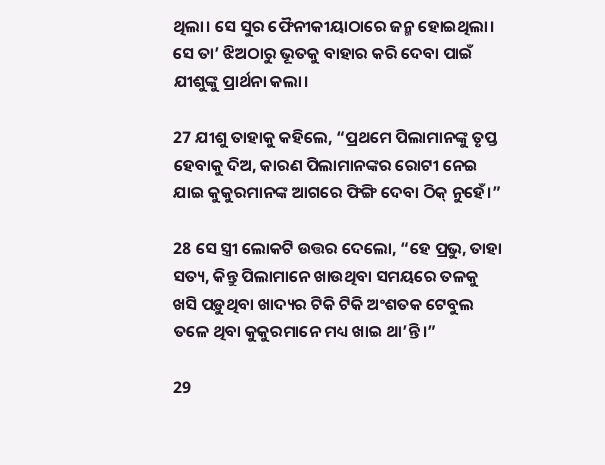ଥିଲା। ସେ ସୁର ଫୈନୀକୀୟାଠାରେ ଜନ୍ମ ହୋଇଥିଲା। ସେ ତା’ ଝିଅଠାରୁ ଭୂତକୁ ବାହାର କରି ଦେବା ପାଇଁ ଯୀଶୁଙ୍କୁ ପ୍ରାର୍ଥନା କଲା।

27 ଯୀଶୁ ତାହାକୁ କହିଲେ, “ପ୍ରଥମେ ପିଲାମାନଙ୍କୁ ତୃପ୍ତ ହେବାକୁ ଦିଅ, କାରଣ ପିଲାମାନଙ୍କର ରୋଟୀ ନେଇ ଯାଇ କୁକୁରମାନଙ୍କ ଆଗରେ ଫିଙ୍ଗି ଦେବା ଠିକ୍ ନୁହେଁ।”

28 ସେ ସ୍ତ୍ରୀ ଲୋକଟି ଉତ୍ତର ଦେଲୋ, “ହେ ପ୍ରଭୁ, ତାହା ସତ୍ୟ, କିନ୍ତୁ ପିଲାମାନେ ଖାଉଥିବା ସମୟରେ ତଳକୁ ଖସି ପଡ଼ୁଥିବା ଖାଦ୍ୟର ଟିକି ଟିକି ଅଂଶତକ ଟେବୁଲ ତଳେ ଥିବା କୁକୁରମାନେ ମଧ୍ୟ ଖାଇ ଥା’ନ୍ତି।”

29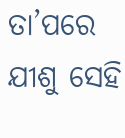ତା’ପରେ ଯୀଶୁ ସେହି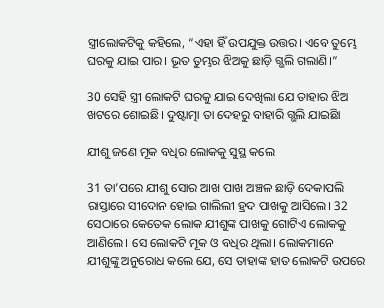ସ୍ତ୍ରୀଲୋକଟିକୁ କହିଲେ, “ଏହା ହିଁ ଉପଯୁକ୍ତ ଉତ୍ତର। ଏବେ ତୁମ୍ଭେ ଘରକୁ ଯାଇ ପାର। ଭୂତ ତୁମ୍ଭର ଝିଅକୁ ଛାଡ଼ି ଗ୍ଭଲି ଗଲାଣି।”

30 ସେହି ସ୍ତ୍ରୀ ଲୋକଟି ଘରକୁ ଯାଇ ଦେଖିଲା ଯେ ତାହାର ଝିଅ ଖଟରେ ଶୋଇଛି। ଦୁଷ୍ଟାତ୍ମା ତା ଦେହରୁ ବାହାରି ଗ୍ଭଲି ଯାଇଛିା

ଯୀଶୁ ଜଣେ ମୂକ ବଧିର ଲୋକକୁ ସୁସ୍ଥ କଲେ

31 ତା’ପରେ ଯୀଶୁ ସୋର ଆଖ ପାଖ ଅଞ୍ଚଳ ଛାଡ଼ି ଦେକାପଲି ରାସ୍ତାରେ ସୀଦୋନ ହୋଇ ଗାଲିଲୀ ହ୍ରଦ ପାଖକୁ ଆସିଲେ। 32 ସେଠାରେ କେତେକ ଲୋକ ଯୀଶୁଙ୍କ ପାଖକୁ ଗୋଟିଏ ଲୋକକୁ ଆଣିଲେ। ସେ ଲୋକଟି ମୂକ ଓ ବଧିର ଥିଲା। ଲୋକମାନେ ଯୀଶୁଙ୍କୁ ଅନୁରୋଧ କଲେ ଯେ, ସେ ତାହାଙ୍କ ହାତ ଲୋକଟି ଉପରେ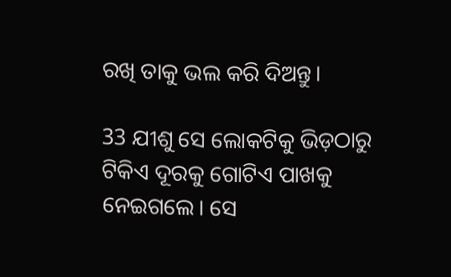ରଖି ତାକୁ ଭଲ କରି ଦିଅନ୍ତୁ।

33 ଯୀଶୁ ସେ ଲୋକଟିକୁ ଭିଡ଼ଠାରୁ ଟିକିଏ ଦୂରକୁ ଗୋଟିଏ ପାଖକୁ ନେଇଗଲେ। ସେ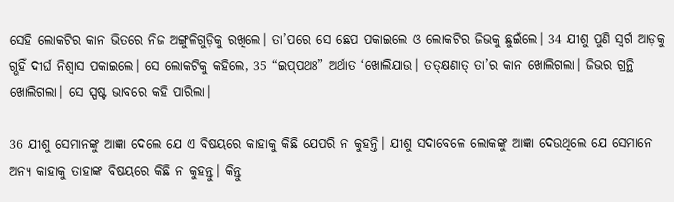ସେହି ଲୋକଟିର କାନ ଭିତରେ ନିଜ ଅଙ୍ଗୁଳିଗୁଡ଼ିକୁ ରଖିଲେ। ତା’ପରେ ସେ ଛେପ ପକାଇଲେ ଓ ଲୋକଟିର ଜିଭକୁ ଛୁଇଁଲେ। 34 ଯୀଶୁ ପୁଣି ସ୍ୱର୍ଗ ଆଡ଼କୁ ଗ୍ଭହିଁ ଦୀର୍ଘ ନିଶ୍ୱାସ ପକାଇଲେ। ସେ ଲୋକଟିକୁ କହିଲେ, 35 “ଇ‌ପ୍‌ପଥଃ” ଅର୍ଥାତ ‘ଖୋଲିଯାଉ। ତ‌ତ୍‌କ୍ଷଣାତ୍ ତା’ର କାନ ଖୋଲିଗଲା। ଜିଭର ଗ୍ରନ୍ଥି ଖୋଲିଗଲା। ସେ ସ୍ପଷ୍ଟ ଭାବରେ କହି ପାରିଲା।

36 ଯୀଶୁ ସେମାନଙ୍କୁ ଆଜ୍ଞା ଦେଲେ ଯେ ଏ ବିଷୟରେ କାହାକୁ କିଛି ଯେପରି ନ କୁହନ୍ତି। ଯୀଶୁ ସଦାବେଳେ ଲୋକଙ୍କୁ ଆଜ୍ଞା ଦେଉଥିଲେ ଯେ ସେମାନେ ଅନ୍ୟ କାହାକୁ ତାହାଙ୍କ ବିଷୟରେ କିଛି ନ କୁହନ୍ତୁ। କିନ୍ତୁ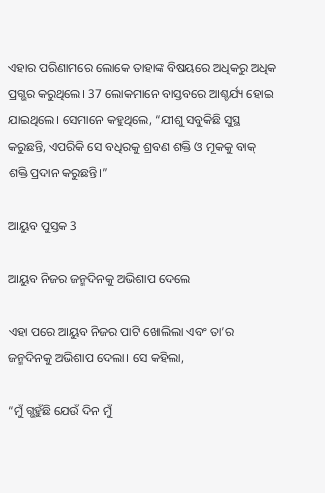ଏହାର ପରିଣାମରେ ଲୋକେ ତାହାଙ୍କ ବିଷୟରେ ଅଧିକରୁ ଅଧିକ ପ୍ରଗ୍ଭର କରୁଥିଲେ। 37 ଲୋକମାନେ ବାସ୍ତବରେ ଆଶ୍ଚର୍ଯ୍ୟ ହୋଇ ଯାଇଥିଲେ। ସେମାନେ କହୁଥିଲେ, “ଯୀଶୁ ସବୁକିଛି ସୁସ୍ଥ କରୁଛନ୍ତି, ଏପରିକି ସେ ବଧିରକୁ ଶ୍ରବଣ ଶକ୍ତି ଓ ମୂକକୁ ବାକ୍ ଶକ୍ତି ପ୍ରଦାନ କରୁଛନ୍ତି।”

ଆୟୁବ ପୁସ୍ତକ 3

ଆୟୁବ ନିଜର ଜନ୍ମଦିନକୁ ଅଭିଶାପ ଦେଲେ

ଏହା ପରେ ଆୟୁବ ନିଜର ପାଟି ଖୋଲିଲା ଏବଂ ତା’ର ଜନ୍ମଦିନକୁ ଅଭିଶାପ ଦେଲା। ସେ କହିଲା,

“ମୁଁ ଗ୍ଭହୁଁଛି ଯେଉଁ ଦିନ ମୁଁ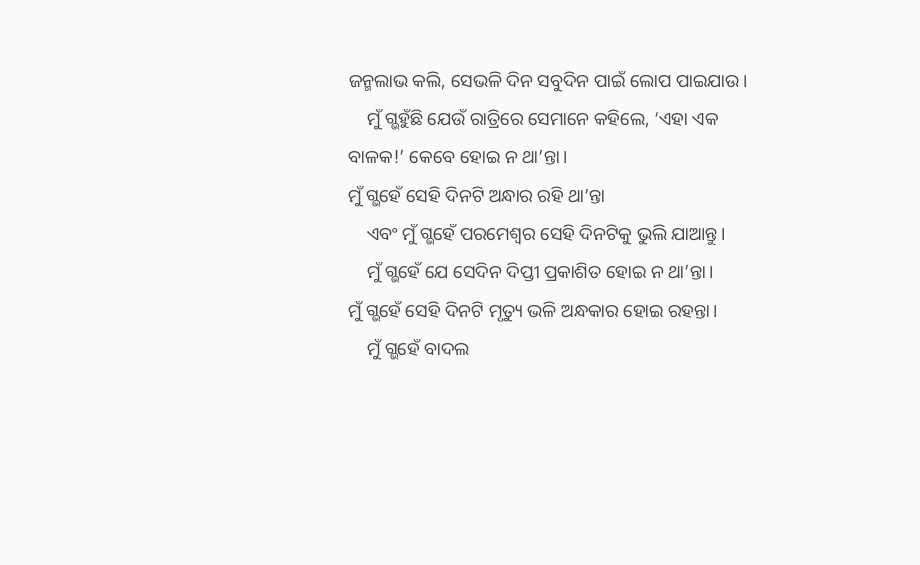ଜନ୍ମଲାଭ କଲି, ସେଭଳି ଦିନ ସବୁଦିନ ପାଇଁ ଲୋପ ପାଇଯାଉ।
    ମୁଁ ଗ୍ଭହୁଁଛି ଯେଉଁ ରାତ୍ରିରେ ସେମାନେ କହିଲେ, ‘ଏହା ଏକ ବାଳକ!’ କେବେ ହୋଇ ନ ଥା’ନ୍ତା।
ମୁଁ ଗ୍ଭହେଁ ସେହି ଦିନଟି ଅନ୍ଧାର ରହି ଥା’ନ୍ତା
    ଏବଂ ମୁଁ ଗ୍ଭହେଁ ପରମେଶ୍ୱର ସେହି ଦିନଟିକୁ ଭୁଲି ଯାଆନ୍ତୁ।
    ମୁଁ ଗ୍ଭହେଁ ଯେ ସେଦିନ ଦିପ୍ତୀ ପ୍ରକାଶିତ ହୋଇ ନ ଥା’ନ୍ତା।
ମୁଁ ଗ୍ଭହେଁ ସେହି ଦିନଟି ମୃତ୍ୟୁ ଭଳି ଅନ୍ଧକାର ହୋଇ ରହନ୍ତା।
    ମୁଁ ଗ୍ଭହେଁ ବାଦଲ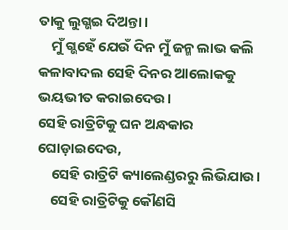ତାକୁ ଲୁଗ୍ଭଇ ଦିଅନ୍ତା।
    ମୁଁ ଗ୍ଭହେଁ ଯେଉଁ ଦିନ ମୁଁ ଜନ୍ମ ଲାଭ କଲି କଳାବାଦଲ ସେହି ଦିନର ଆଲୋକକୁ ଭୟଭୀତ କରାଇଦେଉ।
ସେହି ରାତ୍ରିଟିକୁ ଘନ ଅନ୍ଧକାର ଘୋଡ଼ାଇଦେଉ,
    ସେହି ରାତ୍ରିଟି କ୍ୟାଲେଣ୍ଡରରୁ ଲିଭିଯାଉ।
    ସେହି ରାତ୍ରିଟିକୁ କୌଣସି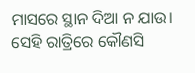ମାସରେ ସ୍ଥାନ ଦିଆ ନ ଯାଉ।
ସେହି ରାତ୍ରିରେ କୌଣସି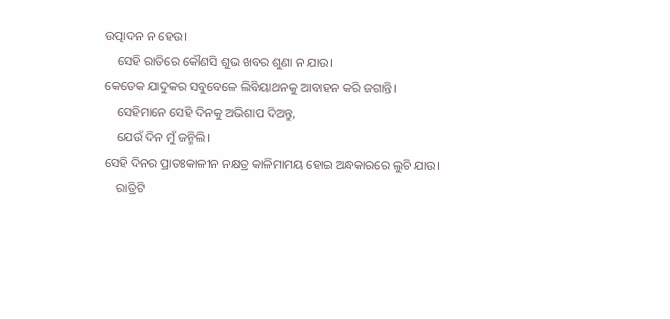ଉତ୍ପାଦନ ନ ହେଉ।
    ସେହି ରାତିରେ କୌଣସି ଶୁଭ ଖବର ଶୁଣା ନ ଯାଉ।
କେତେକ ଯାଦୁକର ସବୁବେଳେ ଲିବିୟାଥନକୁ ଆବାହନ କରି ଜଗାନ୍ତି।
    ସେହିମାନେ ସେହି ଦିନକୁ ଅଭିଶାପ ଦିଅନ୍ତୁ,
    ଯେଉଁ ଦିନ ମୁଁ ଜନ୍ମିଲି।
ସେହି ଦିନର ପ୍ରାତଃକାଳୀନ ନକ୍ଷତ୍ର କାଳିମାମୟ ହୋଇ ଅନ୍ଧକାରରେ ଲୁଚି ଯାଉ।
    ରାତ୍ରିଟି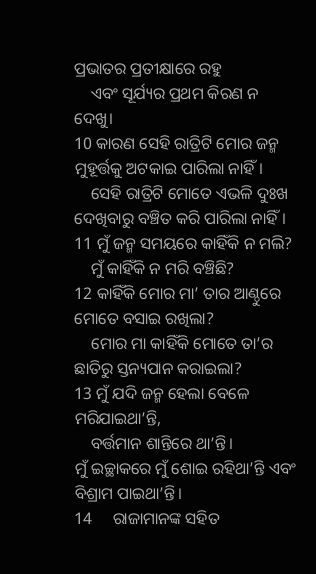ପ୍ରଭାତର ପ୍ରତୀକ୍ଷାରେ ରହୁ
    ଏବଂ ସୂର୍ଯ୍ୟର ପ୍ରଥମ କିରଣ ନ ଦେଖୁ।
10 କାରଣ ସେହି ରାତ୍ରିଟି ମୋର ଜନ୍ମ ମୁହୂର୍ତ୍ତକୁ ଅଟକାଇ ପାରିଲା ନାହିଁ।
    ସେହି ରାତ୍ରିଟି ମୋତେ ଏଭଳି ଦୁଃଖ ଦେଖିବାରୁ ବଞ୍ଚିତ କରି ପାରିଲା ନାହିଁ।
11 ମୁଁ ଜନ୍ମ ସମୟରେ କାହିଁକି ନ ମଲି?
    ମୁଁ କାହିଁକି ନ ମରି ବଞ୍ଚିଛି?
12 କାହିଁକି ମୋର ମା’ ତାର ଆଣ୍ଠୁରେ ମୋତେ ବସାଇ ରଖିଲା?
    ମୋର ମା କାହିଁକି ମୋତେ ତା’ର ଛାତିରୁ ସ୍ତନ୍ୟପାନ କରାଇଲା?
13 ମୁଁ ଯଦି ଜନ୍ମ ହେଲା ବେଳେ ମରିଯାଇଥା’ନ୍ତି,
    ବର୍ତ୍ତମାନ ଶାନ୍ତିରେ ଥା’ନ୍ତି।
ମୁଁ ଇଚ୍ଛାକରେ ମୁଁ ଶୋଇ ରହିଥା’ନ୍ତି ଏବଂ ବିଶ୍ରାମ ପାଇଥା’ନ୍ତି।
14     ରାଜାମାନଙ୍କ ସହିତ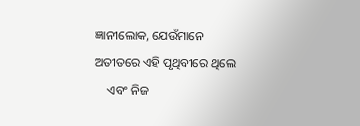ଜ୍ଞାନୀଲୋକ, ଯେଉଁମାନେ ଅତୀତରେ ଏହି ପୃଥିବୀରେ ଥିଲେ
    ଏବଂ ନିଜ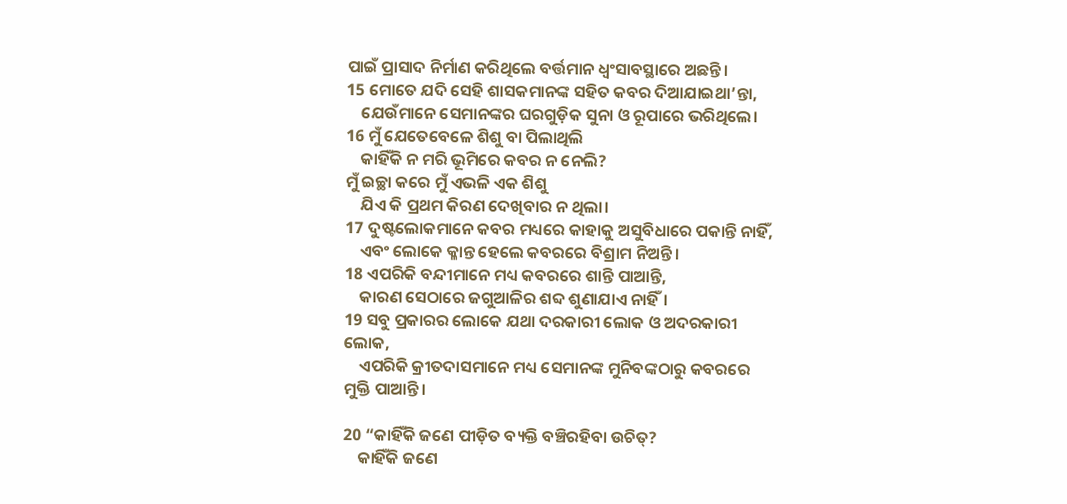ପାଇଁ ପ୍ରାସାଦ ନିର୍ମାଣ କରିଥିଲେ ବର୍ତ୍ତମାନ ଧ୍ୱଂସାବସ୍ଥାରେ ଅଛନ୍ତି।
15 ମୋତେ ଯଦି ସେହି ଶାସକମାନଙ୍କ ସହିତ କବର ଦିଆଯାଇଥା’ନ୍ତା,
    ଯେଉଁମାନେ ସେମାନଙ୍କର ଘରଗୁଡ଼ିକ ସୁନା ଓ ରୂପାରେ ଭରିଥିଲେ।
16 ମୁଁ ଯେତେବେଳେ ଶିଶୁ ବା ପିଲାଥିଲି
    କାହିଁକି ନ ମରି ଭୂମିରେ କବର ନ ନେଲି?
ମୁଁ ଇଚ୍ଛା କରେ ମୁଁ ଏଭଳି ଏକ ଶିଶୁ
    ଯିଏ କି ପ୍ରଥମ କିରଣ ଦେଖିବାର ନ ଥିଲା।
17 ଦୁଷ୍ଟଲୋକମାନେ କବର ମଧ୍ୟରେ କାହାକୁ ଅସୁବିଧାରେ ପକାନ୍ତି ନାହିଁ,
    ଏବଂ ଲୋକେ କ୍ଳାନ୍ତ ହେଲେ କବରରେ ବିଶ୍ରାମ ନିଅନ୍ତି।
18 ଏପରିକି ବନ୍ଦୀମାନେ ମଧ୍ୟ କବରରେ ଶାନ୍ତି ପାଆନ୍ତି,
    କାରଣ ସେଠାରେ ଜଗୁଆଳିର ଶବ୍ଦ ଶୁଣାଯାଏ ନାହିଁ।
19 ସବୁ ପ୍ରକାରର ଲୋକେ ଯଥା ଦରକାରୀ ଲୋକ ଓ ଅଦରକାରୀ ଲୋକ,
    ଏପରିକି କ୍ରୀତଦାସମାନେ ମଧ୍ୟ ସେମାନଙ୍କ ମୁନିବଙ୍କଠାରୁ କବରରେ ମୁକ୍ତି ପାଆନ୍ତି।

20 “କାହିଁକି ଜଣେ ପୀଡ଼ିତ ବ୍ୟକ୍ତି ବଞ୍ଚିରହିବା ଉଚିତ୍?
    କାହିଁକି ଜଣେ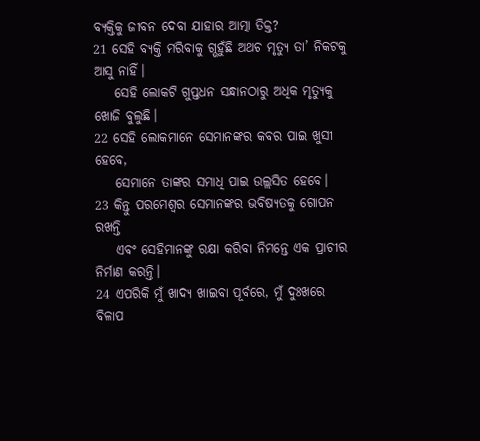ବ୍ୟକ୍ତିକୁ ଜୀବନ ଦେବା ଯାହାର ଆତ୍ମା ତିକ୍ତ?
21 ସେହି ବ୍ୟକ୍ତି ମରିବାକୁ ଗ୍ଭହୁଁଛି ଅଥଚ ମୃତ୍ୟୁ ତା’ ନିକଟକୁ ଆସୁ ନାହିଁ।
    ସେହି ଲୋକଟି ଗୁପ୍ତଧନ ସନ୍ଧାନଠାରୁ ଅଧିକ ମୃତ୍ୟୁକୁ ଖୋଜି ବୁଲୁଛି।
22 ସେହି ଲୋକମାନେ ସେମାନଙ୍କର କବର ପାଇ ଖୁସୀ ହେବେ,
    ସେମାନେ ତାଙ୍କର ସମାଧି ପାଇ ଉଲ୍ଲସିତ ହେବେ।
23 କିନ୍ତୁ ପରମେଶ୍ୱର ସେମାନଙ୍କର ଭବିଷ୍ୟତକୁ ଗୋପନ ରଖନ୍ତି
    ଏବଂ ସେହିମାନଙ୍କୁ ରକ୍ଷା କରିବା ନିମନ୍ତେ ଏକ ପ୍ରାଚୀର ନିର୍ମାଣ କରନ୍ତି।
24 ଏପରିକି ମୁଁ ଖାଦ୍ୟ ଖାଇବା ପୂର୍ବରେ, ମୁଁ ଦୁଃଖରେ ବିଳାପ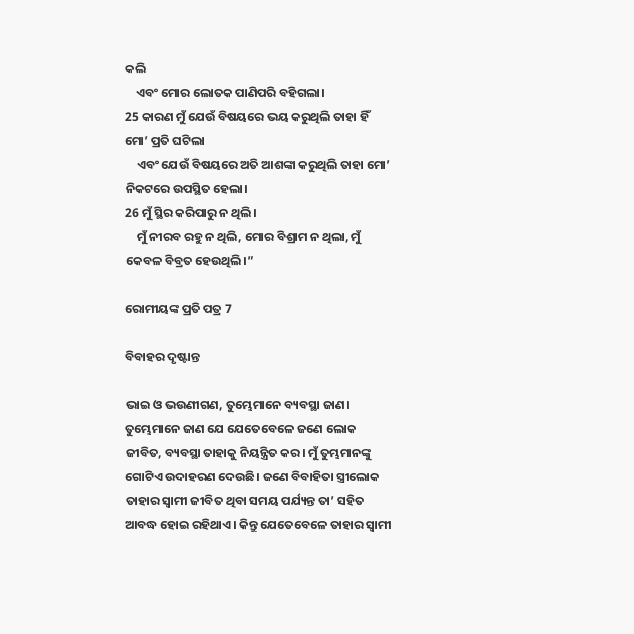କଲି
    ଏବଂ ମୋର ଲୋତକ ପାଣିପରି ବହିଗଲା।
25 କାରଣ ମୁଁ ଯେଉଁ ବିଷୟରେ ଭୟ କରୁଥିଲି ତାହା ହିଁ ମୋ’ ପ୍ରତି ଘଟିଲା
    ଏବଂ ଯେଉଁ ବିଷୟରେ ଅତି ଆଶଙ୍କା କରୁଥିଲି ତାହା ମୋ’ ନିକଟରେ ଉପସ୍ଥିତ ହେଲା।
26 ମୁଁ ସ୍ଥିର କରିପାରୁ ନ ଥିଲି।
    ମୁଁ ନୀରବ ରହୁ ନ ଥିଲି, ମୋର ବିଶ୍ରାମ ନ ଥିଲା, ମୁଁ କେବଳ ବିବ୍ରତ ହେଉଥିଲି।”

ରୋମୀୟଙ୍କ ପ୍ରତି ପତ୍ର 7

ବିବାହର ଦୃଷ୍ଟାନ୍ତ

ଭାଇ ଓ ଭଉଣୀଗଣ, ତୁମ୍ଭେମାନେ ବ୍ୟବସ୍ଥା ଜାଣ। ତୁମ୍ଭେମାନେ ଜାଣ ଯେ ଯେତେବେଳେ ଜଣେ ଲୋକ ଜୀବିତ, ବ୍ୟବସ୍ଥା ତାହାକୁ ନିୟନ୍ତ୍ରିତ କର। ମୁଁ ତୁମ୍ଭମାନଙ୍କୁ ଗୋଟିଏ ଉଦାହରଣ ଦେଉଛି। ଜଣେ ବିବାହିତା ସ୍ତ୍ରୀଲୋକ ତାହାର ସ୍ୱାମୀ ଜୀବିତ ଥିବା ସମୟ ପର୍ଯ୍ୟନ୍ତ ତା’ ସହିତ ଆବଦ୍ଧ ହୋଇ ରହିଥାଏ। କିନ୍ତୁ ଯେତେବେଳେ ତାହାର ସ୍ୱାମୀ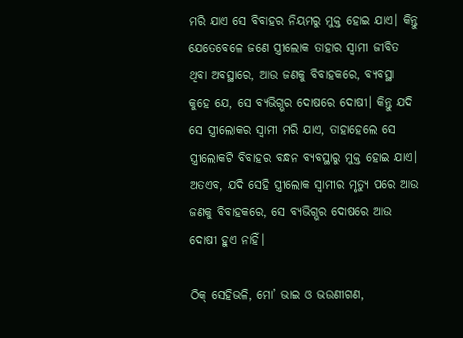ମରି ଯାଏ ସେ ବିବାହର ନିୟମରୁ ମୁକ୍ତ ହୋଇ ଯାଏ। କିନ୍ତୁ ଯେତେବେଳେ ଜଣେ ସ୍ତ୍ରୀଲୋକ ତାହାର ସ୍ୱାମୀ ଜୀବିତ ଥିବା ଅବସ୍ଥାରେ, ଆଉ ଜଣକୁ ବିବାହକରେ, ବ୍ୟବସ୍ଥା କୁହେ ଯେ, ସେ ବ୍ୟଭିଗ୍ଭର ଦୋଷରେ ଦୋଷୀ। କିନ୍ତୁ ଯଦି ସେ ସ୍ତ୍ରୀଲୋକର ସ୍ୱାମୀ ମରି ଯାଏ, ତାହାହେଲେ ସେ ସ୍ତ୍ରୀଲୋକଟି ବିବାହର ବନ୍ଧନ ବ୍ୟବସ୍ଥାରୁ ମୁକ୍ତ ହୋଇ ଯାଏ। ଅତଏବ, ଯଦି ସେହି ସ୍ତ୍ରୀଲୋକ ସ୍ୱାମୀର ମୃତ୍ୟୁ ପରେ ଆଉ ଜଣକୁ ବିବାହକରେ, ସେ ବ୍ୟଭିଗ୍ଭର ଦୋଷରେ ଆଉ ଦୋଷୀ ହୁଏ ନାହିଁ।

ଠିକ୍ ସେହିଭଳି, ମୋ’ ଭାଇ ଓ ଭଉଣୀଗଣ,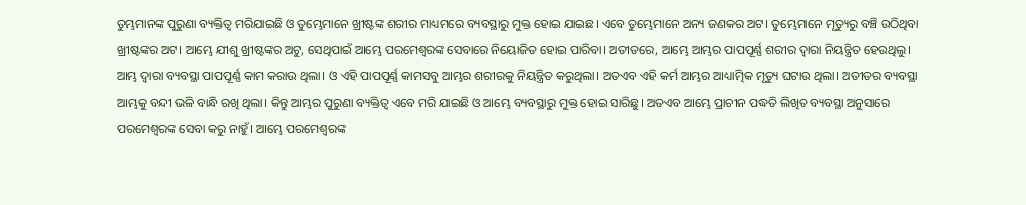ତୁମ୍ଭମାନଙ୍କ ପୁରୁଣା ବ୍ୟକ୍ତିତ୍ୱ ମରିଯାଇଛି ଓ ତୁମ୍ଭେମାନେ ଖ୍ରୀଷ୍ଟଙ୍କ ଶରୀର ମାଧ୍ୟମରେ ବ୍ୟବସ୍ଥାରୁ ମୁକ୍ତ ହୋଇ ଯାଇଛ। ଏବେ ତୁମ୍ଭେମାନେ ଅନ୍ୟ ଜଣକର ଅଟ। ତୁମ୍ଭେମାନେ ମୃତ୍ୟୁରୁ ବଞ୍ଚି ଉଠିଥିବା ଖ୍ରୀଷ୍ଟଙ୍କର ଅଟ। ଆମ୍ଭେ ଯୀଶୁ ଖ୍ରୀଷ୍ଟଙ୍କର ଅଟୁ, ସେଥିପାଇଁ ଆମ୍ଭେ ପରମେଶ୍ୱରଙ୍କ ସେବାରେ ନିୟୋଜିତ ହୋଇ ପାରିବା। ଅତୀତରେ, ଆମ୍ଭେ ଆମ୍ଭର ପାପପୂର୍ଣ୍ଣ ଶରୀର ଦ୍ୱାରା ନିୟନ୍ତ୍ରିତ ହେଉଥିଲୁ। ଆମ୍ଭ ଦ୍ୱାରା ବ୍ୟବସ୍ଥା ପାପପୂର୍ଣ୍ଣ କାମ କରାଉ ଥିଲା। ଓ ଏହି ପାପପୂର୍ଣ୍ଣ କାମସବୁ ଆମ୍ଭର ଶରୀରକୁ ନିୟନ୍ତ୍ରିତ କରୁଥିଲା। ଅତଏବ ଏହି କର୍ମ ଆମ୍ଭର ଆଧ୍ୟାତ୍ମିକ ମୃତ୍ୟୁ ଘଟାଉ ଥିଲା। ଅତୀତର ବ୍ୟବସ୍ଥା ଆମ୍ଭକୁ ବନ୍ଦୀ ଭଳି ବାନ୍ଧି ରଖି ଥିଲା। କିନ୍ତୁ ଆମ୍ଭର ପୁରୁଣା ବ୍ୟକ୍ତିତ୍ୱ ଏବେ ମରି ଯାଇଛି ଓ ଆମ୍ଭେ ବ୍ୟବସ୍ଥାରୁ ମୁକ୍ତ ହୋଇ ସାରିଛୁ। ଅତଏବ ଆମ୍ଭେ ପ୍ରାଚୀନ ପଦ୍ଧତି ଲିଖିତ ବ୍ୟବସ୍ଥା ଅନୁସାରେ ପରମେଶ୍ୱରଙ୍କ ସେବା କରୁ ନାହୁଁ। ଆମ୍ଭେ ପରମେଶ୍ୱରଙ୍କ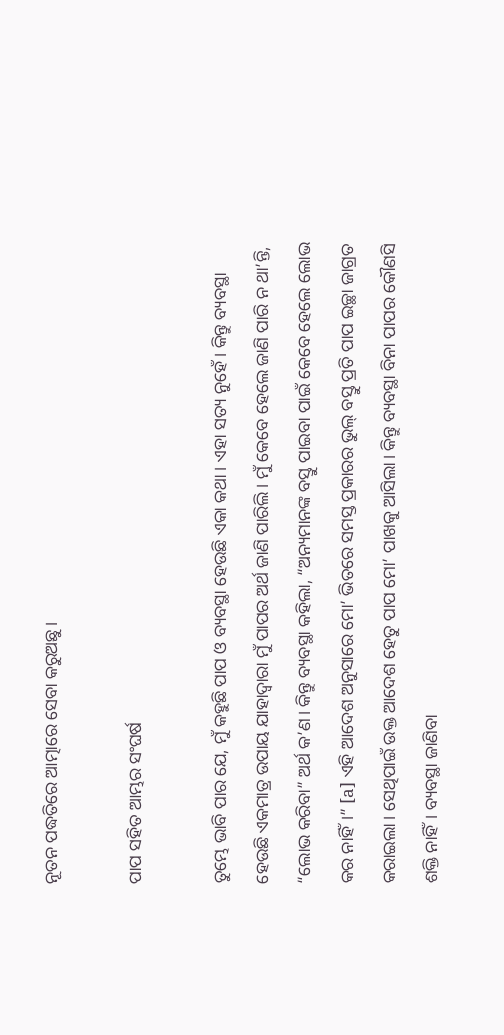ନୂତନ ପଦ୍ଧତିରେ ଆତ୍ମାରେ ସେବା କରୁଅଛୁ।

ପାପ ସହିତ ଆମ୍ଭର ସଂଘର୍ଷ

ତୁମ୍ଭେ ଭାବି ପାର ଯେ, ମୁଁ କହୁଛି ପାପ ଓ ବ୍ୟବସ୍ଥା ହେଉଛି ଏକା କଥା। ଏହା ସତ୍ୟ ନୁହେଁ। କିନ୍ତୁ ବ୍ୟବସ୍ଥା ହେଉଛି ଏକମାତ୍ର ଉପାୟ ଯାହାଦ୍ୱାରା ମୁଁ ପାପର ଅର୍ଥ ଜାଣି ପାରିଲି। ମୁଁ କେବେ ହେଲେ ଜାଣି ପାରି ନ ଥା’ନ୍ତି, “ଲୋଭ କରିବା” ଅର୍ଥ କ’ଣ। କିନ୍ତୁ ବ୍ୟବସ୍ଥା କହିଲା, “ଅନ୍ୟମାନଙ୍କ ବସ୍ତୁ ପାଇବା ପାଇଁ କେବେ ହେଲେ ଲୋଭ କର ନାହିଁ।” [a] ଏହି ଆଦେଶ ଅନୁସାରେ ମୋ’ ଭିତରେ ସମସ୍ତ ପ୍ରକାରର ଭୁଲ୍ ବସ୍ତୁ ପ୍ରତି ପାପ ଇଚ୍ଛା ଜାଗ୍ରତ କରାଇଲା। ସେଥିପାଇଁ ଉକ୍ତ ଆଦେଶ ହେତୁ ପାପ ମୋ’ ପାଖକୁ ଆସିଲା। କିନ୍ତୁ ବ୍ୟବସ୍ଥା ବିନା ପାପର କୌଣସି ଶକ୍ତି ନାହିଁ। ବ୍ୟବସ୍ଥା ଜାଣିବା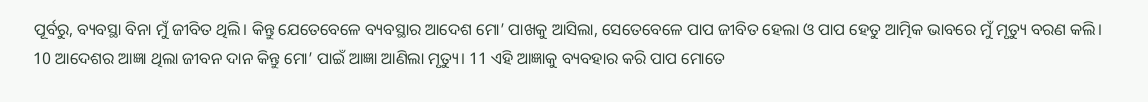ପୂର୍ବରୁ, ବ୍ୟବସ୍ଥା ବିନା ମୁଁ ଜୀବିତ ଥିଲି। କିନ୍ତୁ ଯେତେବେଳେ ବ୍ୟବସ୍ଥାର ଆଦେଶ ମୋ’ ପାଖକୁ ଆସିଲା, ସେତେବେଳେ ପାପ ଜୀବିତ ହେଲା ଓ ପାପ ହେତୁ ଆତ୍ମିକ ଭାବରେ ମୁଁ ମୃତ୍ୟୁ ବରଣ କଲି। 10 ଆଦେଶର ଆଜ୍ଞା ଥିଲା ଜୀବନ ଦାନ କିନ୍ତୁ ମୋ’ ପାଇଁ ଆଜ୍ଞା ଆଣିଲା ମୃତ୍ୟୁ। 11 ଏହି ଆଜ୍ଞାକୁ ବ୍ୟବହାର କରି ପାପ ମୋତେ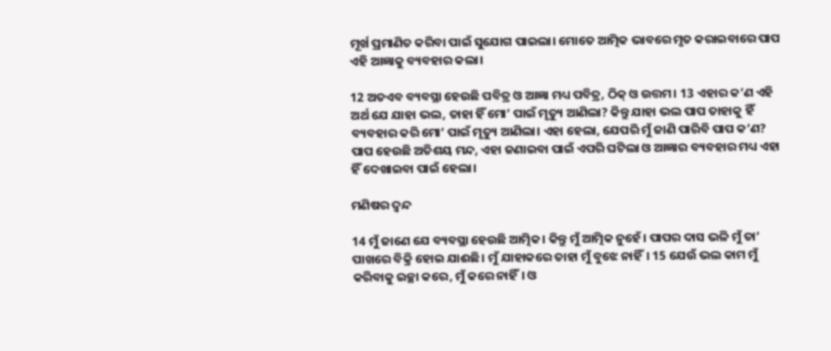ମୂର୍ଖ ପ୍ରମାଣିତ କରିବା ପାଇଁ ସୁଯୋଗ ପାଇଲା। ମୋତେ ଆତ୍ମିକ ଭାବରେ ମୃତ କରାଇବାରେ ପାପ ଏହି ଆଜ୍ଞାକୁ ବ୍ୟବହାର କଲା।

12 ଅତଏବ ବ୍ୟବସ୍ଥା ହେଉଛି ପବିତ୍ର ଓ ଆଜ୍ଞା ମଧ୍ୟ ପବିତ୍ର, ଠିକ୍ ଓ ଉତ୍ତମ। 13 ଏହାର କ’ଣ ଏହି ଅର୍ଥ ଯେ ଯାହା ଭଲ, ତାହା ହିଁ ମୋ’ ପାଇଁ ମୃତ୍ୟୁ ଆଣିଲା? କିନ୍ତୁ ଯାହା ଭଲ ପାପ ତାହାକୁ ହିଁ ବ୍ୟବହାର କରି ମୋ’ ପାଇଁ ମୃତ୍ୟୁ ଆଣିଲା। ଏହା ହେଲା, ଯେପରି ମୁଁ ଜାଣି ପାରିବି ପାପ କ’ଣ? ପାପ ହେଉଛି ଅତିଶୟ ମନ୍ଦ, ଏହା ଜଣାଇବା ପାଇଁ ଏପରି ଘଟିଲା ଓ ଆଜ୍ଞାର ବ୍ୟବହାର ମଧ୍ୟ ଏହା ହିଁ ଦେଖାଇବା ପାଇଁ ହେଲା।

ମଣିଷର ଦ୍ୱନ୍ଦ

14 ମୁଁ ଜାଣେ ଯେ ବ୍ୟବସ୍ଥା ହେଉଛି ଆତ୍ମିକ। କିନ୍ତୁ ମୁଁ ଆତ୍ମିକ ନୁହେଁ। ପାପର ଦାସ ଭଳି ମୁଁ ତା’ ପାଖରେ ବିକ୍ରି ହୋଇ ଯାଈଛି। ମୁଁ ଯାହାକରେ ତାହା ମୁଁ ବୁଝେ ନାହିଁ। 15 ଯେଉଁ ଭଲ କାମ ମୁଁ କରିବାକୁ ଇଚ୍ଛା କରେ, ମୁଁ କରେ ନାହିଁ। ଓ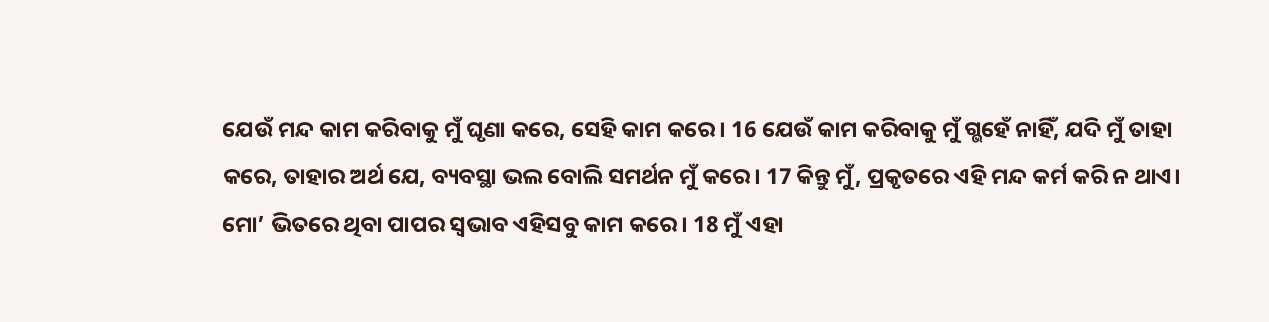ଯେଉଁ ମନ୍ଦ କାମ କରିବାକୁ ମୁଁ ଘୃଣା କରେ, ସେହି କାମ କରେ। 16 ଯେଉଁ କାମ କରିବାକୁ ମୁଁ ଗ୍ଭହେଁ ନାହିଁ, ଯଦି ମୁଁ ତାହା କରେ, ତାହାର ଅର୍ଥ ଯେ, ବ୍ୟବସ୍ଥା ଭଲ ବୋଲି ସମର୍ଥନ ମୁଁ କରେ। 17 କିନ୍ତୁ ମୁଁ, ପ୍ରକୃତରେ ଏହି ମନ୍ଦ କର୍ମ କରି ନ ଥାଏ। ମୋ’ ଭିତରେ ଥିବା ପାପର ସ୍ୱଭାବ ଏହିସବୁ କାମ କରେ। 18 ମୁଁ ଏହା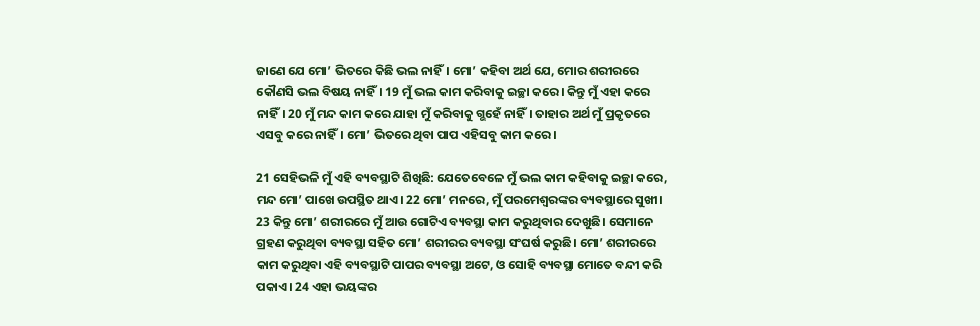ଜାଣେ ଯେ ମୋ’ ଭିତରେ କିଛି ଭଲ ନାହିଁ। ମୋ’ କହିବା ଅର୍ଥ ଯେ, ମୋର ଶରୀରରେ କୌଣସି ଭଲ ବିଷୟ ନାହିଁ। 19 ମୁଁ ଭଲ କାମ କରିବାକୁ ଇଚ୍ଛା କରେ। କିନ୍ତୁ ମୁଁ ଏହା କରେ ନାହିଁ। 20 ମୁଁ ମନ୍ଦ କାମ କରେ ଯାହା ମୁଁ କରିବାକୁ ଗ୍ଭହେଁ ନାହିଁ। ତାହାର ଅର୍ଥ ମୁଁ ପ୍ରକୃତରେ ଏସବୁ କରେ ନାହିଁ। ମୋ’ ଭିତରେ ଥିବା ପାପ ଏହିସବୁ କାମ କରେ।

21 ସେହିଭଳି ମୁଁ ଏହି ବ୍ୟବସ୍ଥାଟି ଶିଖିଛି: ଯେତେବେଳେ ମୁଁ ଭଲ କାମ କହିବାକୁ ଇଚ୍ଛା କରେ, ମନ୍ଦ ମୋ’ ପାଖେ ଉପସ୍ଥିତ ଥାଏ। 22 ମୋ’ ମନରେ, ମୁଁ ପରମେଶ୍ୱରଙ୍କର ବ୍ୟବସ୍ଥାରେ ସୁଖୀ। 23 କିନ୍ତୁ ମୋ’ ଶରୀରରେ ମୁଁ ଆଉ ଗୋଟିଏ ବ୍ୟବସ୍ଥା କାମ କରୁଥିବାର ଦେଖୁଛି। ସେମାନେ ଗ୍ରହଣ କରୁଥିବା ବ୍ୟବସ୍ଥା ସହିତ ମୋ’ ଶରୀରର ବ୍ୟବସ୍ଥା ସଂଘର୍ଷ କରୁଛି। ମୋ’ ଶରୀରରେ କାମ କରୁଥିବା ଏହି ବ୍ୟବସ୍ଥାଟି ପାପର ବ୍ୟବସ୍ଥା ଅଟେ, ଓ ସୋହି ବ୍ୟବସ୍ଥା ମୋତେ ବନ୍ଦୀ କରି ପକାଏ। 24 ଏହା ଭୟଙ୍କର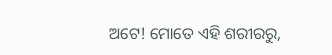ଅଟେ! ମୋତେ ଏହି ଶରୀରରୁ,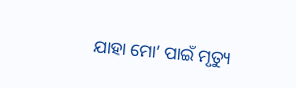ଯାହା ମୋ’ ପାଇଁ ମୃତ୍ୟୁ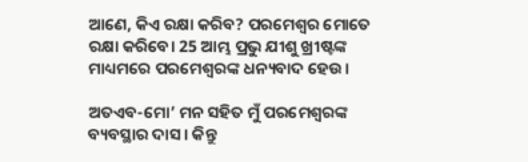ଆଣେ, କିଏ ରକ୍ଷା କରିବ? ପରମେଶ୍ୱର ମୋତେ ରକ୍ଷା କରିବେ। 25 ଆମ୍ଭ ପ୍ରଭୁ ଯୀଶୁ ଖ୍ରୀଷ୍ଟଙ୍କ ମାଧ୍ୟମରେ ପରମେଶ୍ୱରଙ୍କ ଧନ୍ୟବାଦ ହେଉ।

ଅତଏବ-ମୋ’ ମନ ସହିତ ମୁଁ ପରମେଶ୍ୱରଙ୍କ ବ୍ୟବସ୍ଥାର ଦାସ। କିନ୍ତୁ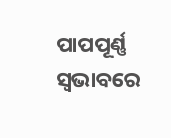ପାପପୂର୍ଣ୍ଣ ସ୍ୱଭାବରେ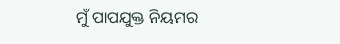ମୁଁ ପାପଯୁକ୍ତ ନିୟମର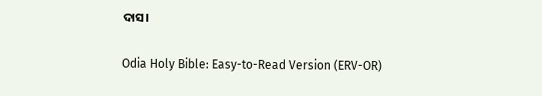ଦାସ।

Odia Holy Bible: Easy-to-Read Version (ERV-OR)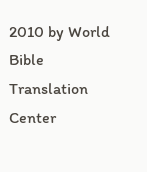2010 by World Bible Translation Center